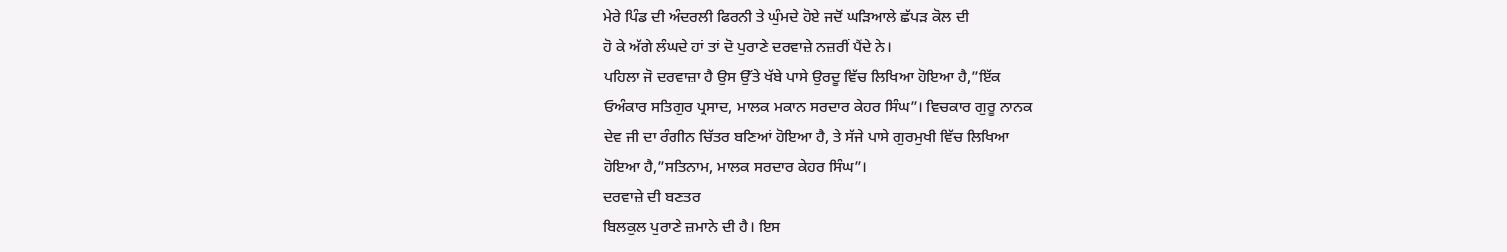ਮੇਰੇ ਪਿੰਡ ਦੀ ਅੰਦਰਲੀ ਫਿਰਨੀ ਤੇ ਘੁੰਮਦੇ ਹੋਏ ਜਦੋਂ ਘੜਿਆਲੇ ਛੱਪੜ ਕੋਲ ਦੀ
ਹੋ ਕੇ ਅੱਗੇ ਲੰਘਦੇ ਹਾਂ ਤਾਂ ਦੋ ਪੁਰਾਣੇ ਦਰਵਾਜ਼ੇ ਨਜ਼ਰੀਂ ਪੈਂਦੇ ਨੇ।
ਪਹਿਲਾ ਜੋ ਦਰਵਾਜ਼ਾ ਹੈ ਉਸ ਉੱਤੇ ਖੱਬੇ ਪਾਸੇ ਉਰਦੂ ਵਿੱਚ ਲਿਖਿਆ ਹੋਇਆ ਹੈ,”ਇੱਕ
ਓਅੰਕਾਰ ਸਤਿਗੁਰ ਪ੍ਰਸਾਦ, ਮਾਲਕ ਮਕਾਨ ਸਰਦਾਰ ਕੇਹਰ ਸਿੰਘ”। ਵਿਚਕਾਰ ਗੁਰੂ ਨਾਨਕ
ਦੇਵ ਜੀ ਦਾ ਰੰਗੀਨ ਚਿੱਤਰ ਬਣਿਆਂ ਹੋਇਆ ਹੈ, ਤੇ ਸੱਜੇ ਪਾਸੇ ਗੁਰਮੁਖੀ ਵਿੱਚ ਲਿਖਿਆ
ਹੋਇਆ ਹੈ,”ਸਤਿਨਾਮ, ਮਾਲਕ ਸਰਦਾਰ ਕੇਹਰ ਸਿੰਘ”।
ਦਰਵਾਜ਼ੇ ਦੀ ਬਣਤਰ
ਬਿਲਕੁਲ ਪੁਰਾਣੇ ਜ਼ਮਾਨੇ ਦੀ ਹੈ। ਇਸ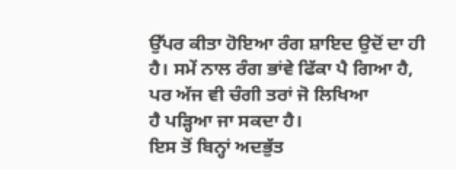ਉੱਪਰ ਕੀਤਾ ਹੋਇਆ ਰੰਗ ਸ਼ਾਇਦ ਉਦੋਂ ਦਾ ਹੀ
ਹੈ। ਸਮੇਂ ਨਾਲ ਰੰਗ ਭਾਂਵੇ ਫਿੱਕਾ ਪੈ ਗਿਆ ਹੈ, ਪਰ ਅੱਜ ਵੀ ਚੰਗੀ ਤਰਾਂ ਜੋ ਲਿਖਿਆ
ਹੈ ਪੜ੍ਹਿਆ ਜਾ ਸਕਦਾ ਹੈ।
ਇਸ ਤੋਂ ਬਿਨ੍ਹਾਂ ਅਦਭੁੱਤ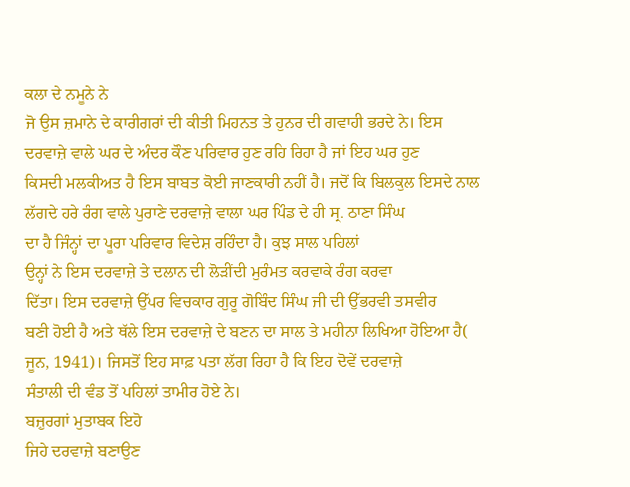ਕਲਾ ਦੇ ਨਮੂਨੇ ਨੇ
ਜੋ ਉਸ ਜ਼ਮਾਨੇ ਦੇ ਕਾਰੀਗਰਾਂ ਦੀ ਕੀਤੀ ਮਿਹਨਤ ਤੇ ਹੁਨਰ ਦੀ ਗਵਾਹੀ ਭਰਦੇ ਨੇ। ਇਸ
ਦਰਵਾਜ਼ੇ ਵਾਲੇ ਘਰ ਦੇ ਅੰਦਰ ਕੌਣ ਪਰਿਵਾਰ ਹੁਣ ਰਹਿ ਰਿਹਾ ਹੈ ਜਾਂ ਇਹ ਘਰ ਹੁਣ
ਕਿਸਦੀ ਮਲਕੀਅਤ ਹੈ ਇਸ ਬਾਬਤ ਕੋਈ ਜਾਣਕਾਰੀ ਨਹੀਂ ਹੈ। ਜਦੋਂ ਕਿ ਬਿਲਕੁਲ ਇਸਦੇ ਨਾਲ
ਲੱਗਦੇ ਹਰੇ ਰੰਗ ਵਾਲੇ ਪੁਰਾਣੇ ਦਰਵਾਜ਼ੇ ਵਾਲਾ ਘਰ ਪਿੰਡ ਦੇ ਹੀ ਸ੍ਰ. ਠਾਣਾ ਸਿੰਘ
ਦਾ ਹੈ ਜਿੰਨ੍ਹਾਂ ਦਾ ਪੂਰਾ ਪਰਿਵਾਰ ਵਿਦੇਸ਼ ਰਹਿੰਦਾ ਹੈ। ਕੁਝ ਸਾਲ ਪਹਿਲਾਂ
ਉਨ੍ਹਾਂ ਨੇ ਇਸ ਦਰਵਾਜ਼ੇ ਤੇ ਦਲਾਨ ਦੀ ਲੋੜੀਂਦੀ ਮੁਰੰਮਤ ਕਰਵਾਕੇ ਰੰਗ ਕਰਵਾ
ਦਿੱਤਾ। ਇਸ ਦਰਵਾਜ਼ੇ ਉੱਪਰ ਵਿਚਕਾਰ ਗੁਰੂ ਗੋਬਿੰਦ ਸਿੰਘ ਜੀ ਦੀ ਉੱਭਰਵੀ ਤਸਵੀਰ
ਬਣੀ ਹੋਈ ਹੈ ਅਤੇ ਥੱਲੇ ਇਸ ਦਰਵਾਜ਼ੇ ਦੇ ਬਣਨ ਦਾ ਸਾਲ ਤੇ ਮਹੀਨਾ ਲਿਖਿਆ ਹੋਇਆ ਹੈ(
ਜੂਨ, 1941)। ਜਿਸਤੋਂ ਇਹ ਸਾਫ਼ ਪਤਾ ਲੱਗ ਰਿਹਾ ਹੈ ਕਿ ਇਹ ਦੋਵੇਂ ਦਰਵਾਜ਼ੇ
ਸੰਤਾਲੀ ਦੀ ਵੰਡ ਤੋਂ ਪਹਿਲਾਂ ਤਾਮੀਰ ਹੋਏ ਨੇ।
ਬਜ਼ੁਰਗਾਂ ਮੁਤਾਬਕ ਇਹੋ
ਜਿਹੇ ਦਰਵਾਜ਼ੇ ਬਣਾਉਣ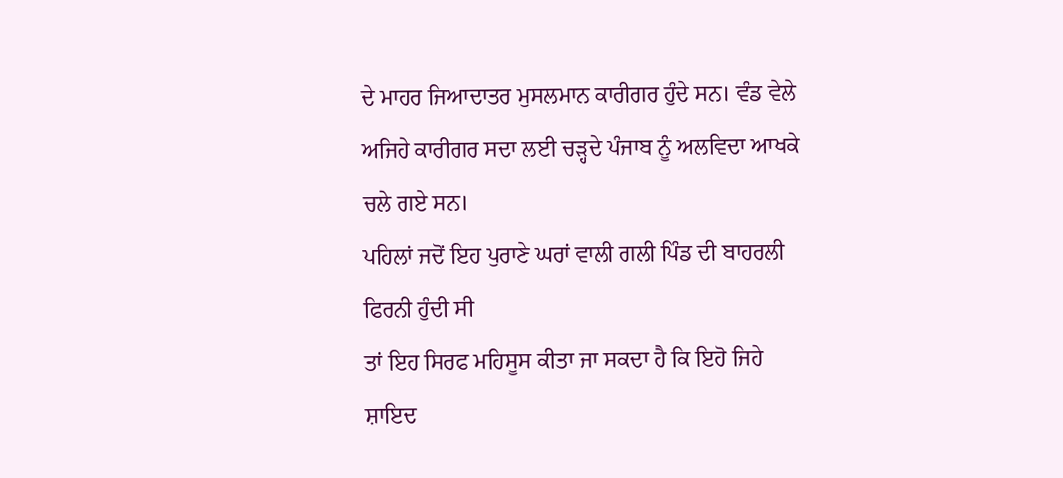ਦੇ ਮਾਹਰ ਜਿਆਦਾਤਰ ਮੁਸਲਮਾਨ ਕਾਰੀਗਰ ਹੁੰਦੇ ਸਨ। ਵੰਡ ਵੇਲੇ
ਅਜਿਹੇ ਕਾਰੀਗਰ ਸਦਾ ਲਈ ਚੜ੍ਹਦੇ ਪੰਜਾਬ ਨੂੰ ਅਲਵਿਦਾ ਆਖਕੇ ਚਲੇ ਗਏ ਸਨ।
ਪਹਿਲਾਂ ਜਦੋਂ ਇਹ ਪੁਰਾਣੇ ਘਰਾਂ ਵਾਲੀ ਗਲੀ ਪਿੰਡ ਦੀ ਬਾਹਰਲੀ ਫਿਰਨੀ ਹੁੰਦੀ ਸੀ
ਤਾਂ ਇਹ ਸਿਰਫ ਮਹਿਸੂਸ ਕੀਤਾ ਜਾ ਸਕਦਾ ਹੈ ਕਿ ਇਹੋ ਜਿਹੇ ਸ਼ਾਇਦ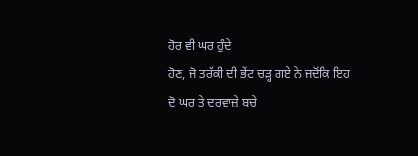ਹੋਰ ਵੀ ਘਰ ਹੁੰਦੇ
ਹੋਣ, ਜੋ ਤਰੱਕੀ ਦੀ ਭੇਂਟ ਚੜ੍ਹ ਗਏ ਨੇ ਜਦੋਂਕਿ ਇਹ ਦੋ ਘਰ ਤੇ ਦਰਵਾਜ਼ੇ ਬਚੇ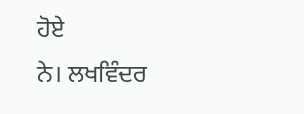ਹੋਏ
ਨੇ। ਲਖਵਿੰਦਰ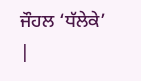ਜੌਹਲ ‘ਧੱਲੇਕੇ’
|